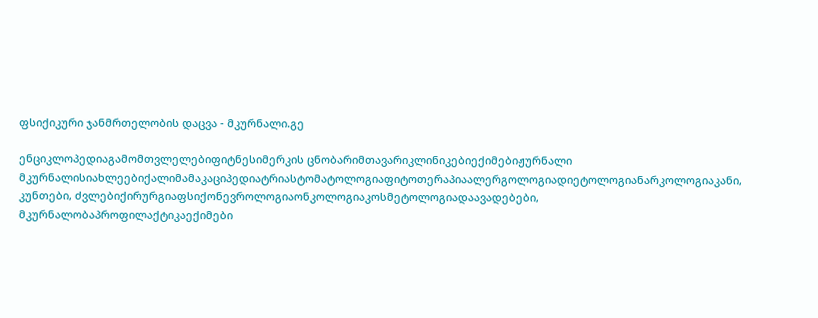ფსიქიკური ჯანმრთელობის დაცვა - მკურნალი.გე

ენციკლოპედიაგამომთვლელებიფიტნესიმერკის ცნობარიმთავარიკლინიკებიექიმებიჟურნალი მკურნალისიახლეებიქალიმამაკაციპედიატრიასტომატოლოგიაფიტოთერაპიაალერგოლოგიადიეტოლოგიანარკოლოგიაკანი, კუნთები, ძვლებიქირურგიაფსიქონევროლოგიაონკოლოგიაკოსმეტოლოგიადაავადებები, მკურნალობაპროფილაქტიკაექიმები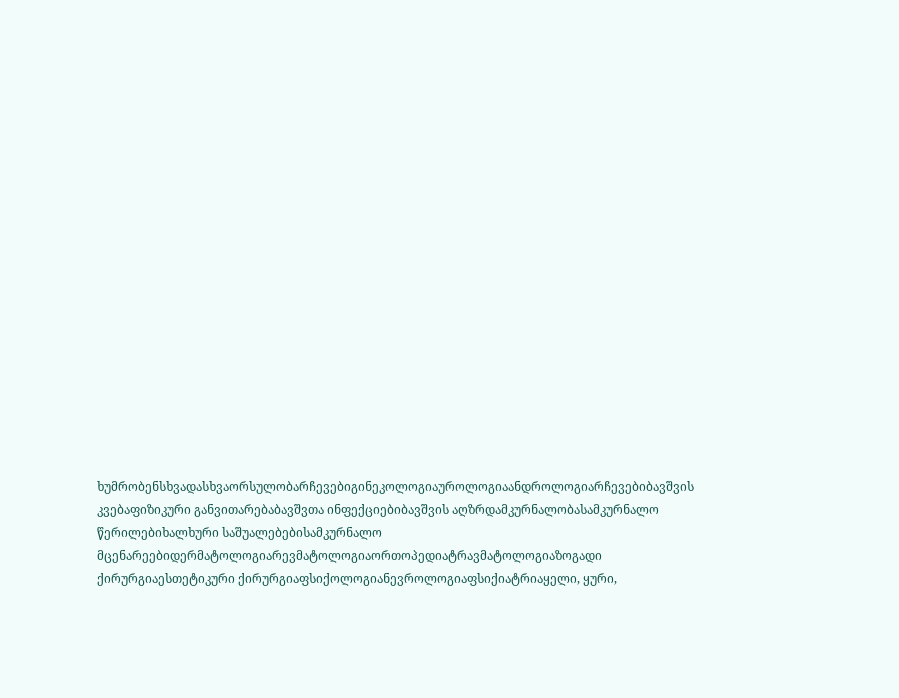ხუმრობენსხვადასხვაორსულობარჩევებიგინეკოლოგიაუროლოგიაანდროლოგიარჩევებიბავშვის კვებაფიზიკური განვითარებაბავშვთა ინფექციებიბავშვის აღზრდამკურნალობასამკურნალო წერილებიხალხური საშუალებებისამკურნალო მცენარეებიდერმატოლოგიარევმატოლოგიაორთოპედიატრავმატოლოგიაზოგადი ქირურგიაესთეტიკური ქირურგიაფსიქოლოგიანევროლოგიაფსიქიატრიაყელი, ყური,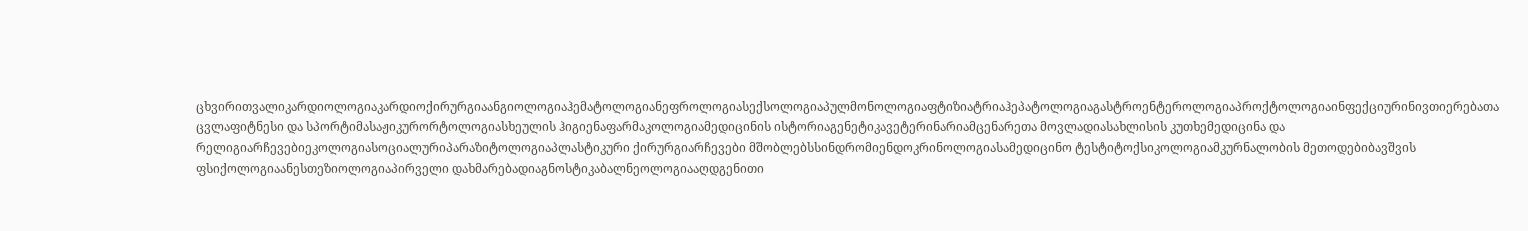ცხვირითვალიკარდიოლოგიაკარდიოქირურგიაანგიოლოგიაჰემატოლოგიანეფროლოგიასექსოლოგიაპულმონოლოგიაფტიზიატრიაჰეპატოლოგიაგასტროენტეროლოგიაპროქტოლოგიაინფექციურინივთიერებათა ცვლაფიტნესი და სპორტიმასაჟიკურორტოლოგიასხეულის ჰიგიენაფარმაკოლოგიამედიცინის ისტორიაგენეტიკავეტერინარიამცენარეთა მოვლადიასახლისის კუთხემედიცინა და რელიგიარჩევებიეკოლოგიასოციალურიპარაზიტოლოგიაპლასტიკური ქირურგიარჩევები მშობლებსსინდრომიენდოკრინოლოგიასამედიცინო ტესტიტოქსიკოლოგიამკურნალობის მეთოდებიბავშვის ფსიქოლოგიაანესთეზიოლოგიაპირველი დახმარებადიაგნოსტიკაბალნეოლოგიააღდგენითი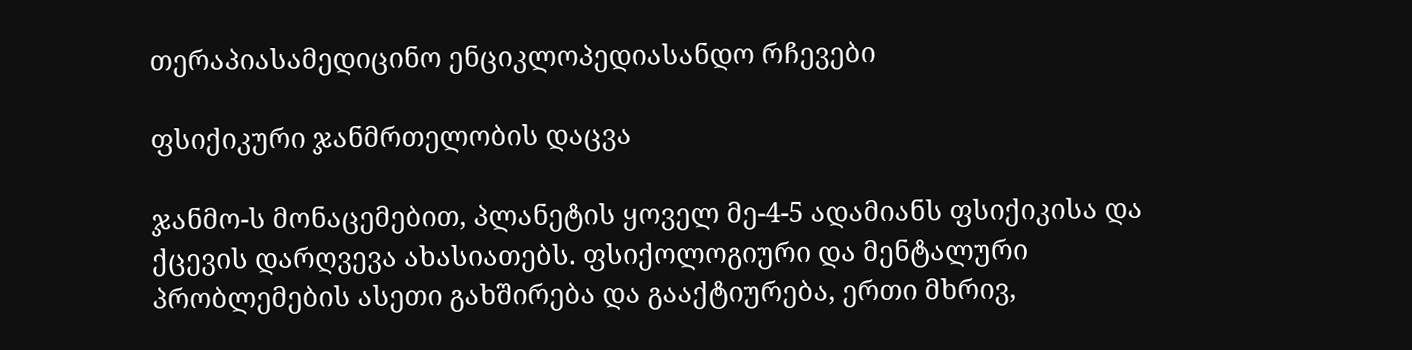თერაპიასამედიცინო ენციკლოპედიასანდო რჩევები

ფსიქიკური ჯანმრთელობის დაცვა

ჯანმო-ს მონაცემებით, პლანეტის ყოველ მე-4-5 ადამიანს ფსიქიკისა და ქცევის დარღვევა ახასიათებს. ფსიქოლოგიური და მენტალური პრობლემების ასეთი გახშირება და გააქტიურება, ერთი მხრივ,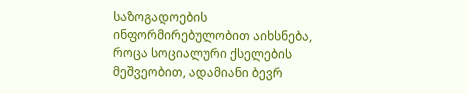საზოგადოების ინფორმირებულობით აიხსნება, როცა სოციალური ქსელების მეშვეობით, ადამიანი ბევრ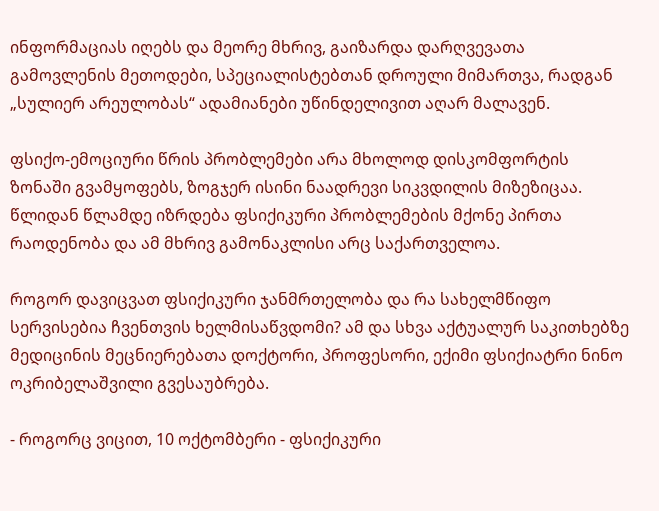ინფორმაციას იღებს და მეორე მხრივ, გაიზარდა დარღვევათა გამოვლენის მეთოდები, სპეციალისტებთან დროული მიმართვა, რადგან „სულიერ არეულობას“ ადამიანები უწინდელივით აღარ მალავენ.

ფსიქო-ემოციური წრის პრობლემები არა მხოლოდ დისკომფორტის ზონაში გვამყოფებს, ზოგჯერ ისინი ნაადრევი სიკვდილის მიზეზიცაა. წლიდან წლამდე იზრდება ფსიქიკური პრობლემების მქონე პირთა რაოდენობა და ამ მხრივ გამონაკლისი არც საქართველოა.

როგორ დავიცვათ ფსიქიკური ჯანმრთელობა და რა სახელმწიფო სერვისებია ჩვენთვის ხელმისაწვდომი? ამ და სხვა აქტუალურ საკითხებზე მედიცინის მეცნიერებათა დოქტორი, პროფესორი, ექიმი ფსიქიატრი ნინო ოკრიბელაშვილი გვესაუბრება.

- როგორც ვიცით, 10 ოქტომბერი - ფსიქიკური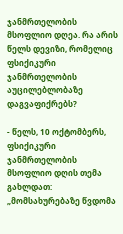ჯანმრთელობის მსოფლიო დღეა. რა არის წელს დევიზი, რომელიც ფსიქიკური ჯანმრთელობის აუცილებლობაზე დაგვაფიქრებს?

- წელს, 10 ოქტომბერს, ფსიქიკური ჯანმრთელობის მსოფლიო დღის თემა გახლდათ: „მომსახურებაზე წვდომა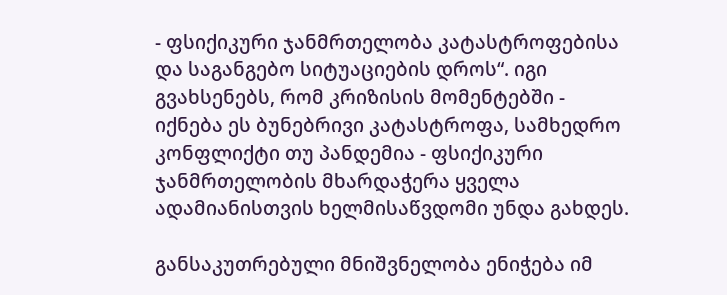- ფსიქიკური ჯანმრთელობა კატასტროფებისა და საგანგებო სიტუაციების დროს“. იგი გვახსენებს, რომ კრიზისის მომენტებში - იქნება ეს ბუნებრივი კატასტროფა, სამხედრო კონფლიქტი თუ პანდემია - ფსიქიკური ჯანმრთელობის მხარდაჭერა ყველა ადამიანისთვის ხელმისაწვდომი უნდა გახდეს.

განსაკუთრებული მნიშვნელობა ენიჭება იმ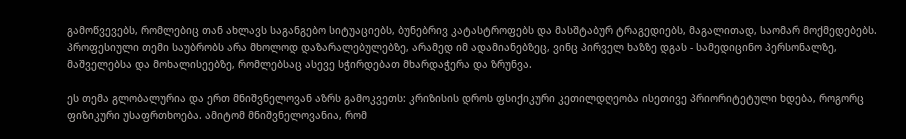გამოწვევებს, რომლებიც თან ახლავს საგანგებო სიტუაციებს, ბუნებრივ კატასტროფებს და მასშტაბურ ტრაგედიებს, მაგალითად, საომარ მოქმედებებს. პროფესიული თემი საუბრობს არა მხოლოდ დაზარალებულებზე, არამედ იმ ადამიანებზეც, ვინც პირველ ხაზზე დგას - სამედიცინო პერსონალზე, მაშველებსა და მოხალისეებზე, რომლებსაც ასევე სჭირდებათ მხარდაჭერა და ზრუნვა.

ეს თემა გლობალურია და ერთ მნიშვნელოვან აზრს გამოკვეთს: კრიზისის დროს ფსიქიკური კეთილდღეობა ისეთივე პრიორიტეტული ხდება, როგორც ფიზიკური უსაფრთხოება. ამიტომ მნიშვნელოვანია, რომ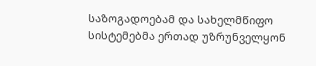საზოგადოებამ და სახელმწიფო სისტემებმა ერთად უზრუნველყონ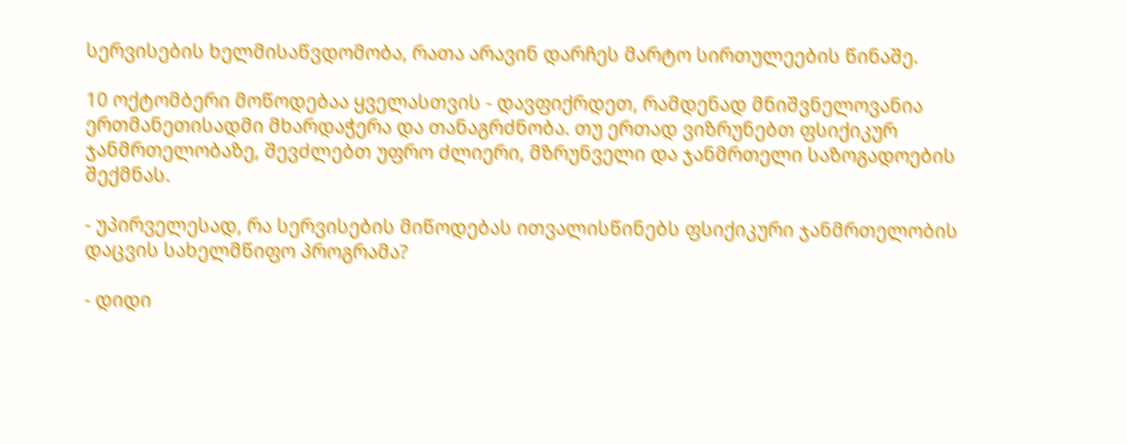სერვისების ხელმისაწვდომობა, რათა არავინ დარჩეს მარტო სირთულეების წინაშე.

10 ოქტომბერი მოწოდებაა ყველასთვის - დავფიქრდეთ, რამდენად მნიშვნელოვანია ერთმანეთისადმი მხარდაჭერა და თანაგრძნობა. თუ ერთად ვიზრუნებთ ფსიქიკურ ჯანმრთელობაზე, შევძლებთ უფრო ძლიერი, მზრუნველი და ჯანმრთელი საზოგადოების შექმნას.

- უპირველესად, რა სერვისების მიწოდებას ითვალისწინებს ფსიქიკური ჯანმრთელობის დაცვის სახელმწიფო პროგრამა?

- დიდი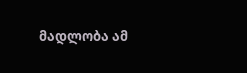მადლობა ამ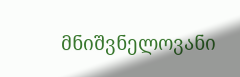მნიშვნელოვანი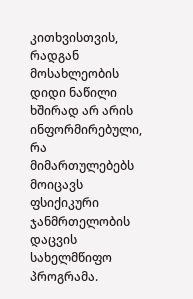კითხვისთვის, რადგან მოსახლეობის დიდი ნაწილი ხშირად არ არის ინფორმირებული, რა მიმართულებებს მოიცავს ფსიქიკური ჯანმრთელობის დაცვის სახელმწიფო პროგრამა.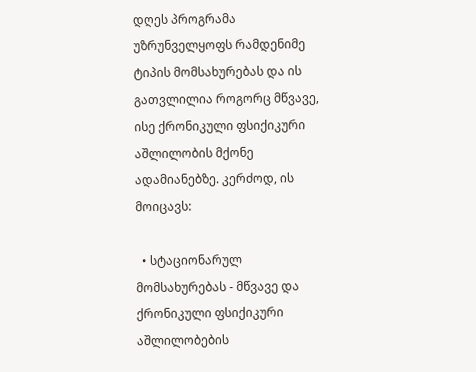დღეს პროგრამა უზრუნველყოფს რამდენიმე ტიპის მომსახურებას და ის გათვლილია როგორც მწვავე, ისე ქრონიკული ფსიქიკური აშლილობის მქონე ადამიანებზე. კერძოდ, ის მოიცავს:

  • სტაციონარულ მომსახურებას - მწვავე და ქრონიკული ფსიქიკური აშლილობების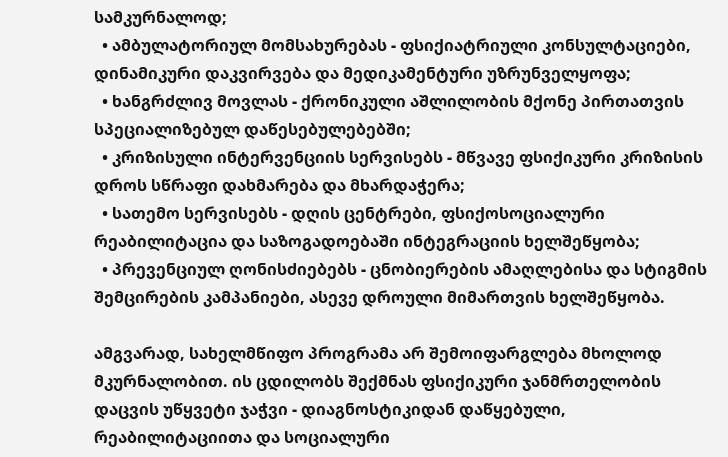სამკურნალოდ;
  • ამბულატორიულ მომსახურებას - ფსიქიატრიული კონსულტაციები, დინამიკური დაკვირვება და მედიკამენტური უზრუნველყოფა;
  • ხანგრძლივ მოვლას - ქრონიკული აშლილობის მქონე პირთათვის სპეციალიზებულ დაწესებულებებში;
  • კრიზისული ინტერვენციის სერვისებს - მწვავე ფსიქიკური კრიზისის დროს სწრაფი დახმარება და მხარდაჭერა;
  • სათემო სერვისებს - დღის ცენტრები, ფსიქოსოციალური რეაბილიტაცია და საზოგადოებაში ინტეგრაციის ხელშეწყობა;
  • პრევენციულ ღონისძიებებს - ცნობიერების ამაღლებისა და სტიგმის შემცირების კამპანიები, ასევე დროული მიმართვის ხელშეწყობა.

ამგვარად, სახელმწიფო პროგრამა არ შემოიფარგლება მხოლოდ მკურნალობით. ის ცდილობს შექმნას ფსიქიკური ჯანმრთელობის დაცვის უწყვეტი ჯაჭვი - დიაგნოსტიკიდან დაწყებული, რეაბილიტაციითა და სოციალური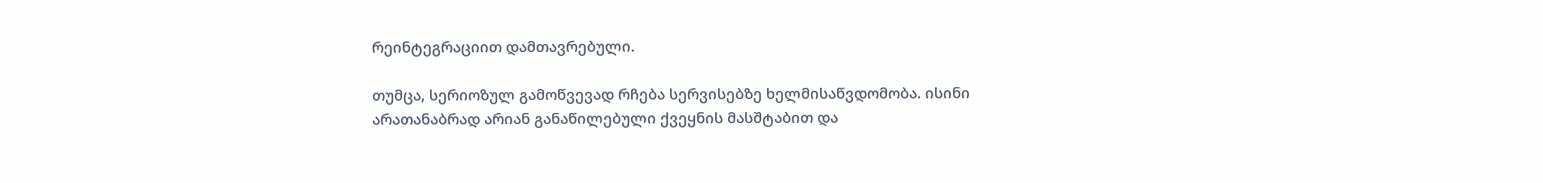რეინტეგრაციით დამთავრებული.

თუმცა, სერიოზულ გამოწვევად რჩება სერვისებზე ხელმისაწვდომობა. ისინი არათანაბრად არიან განაწილებული ქვეყნის მასშტაბით და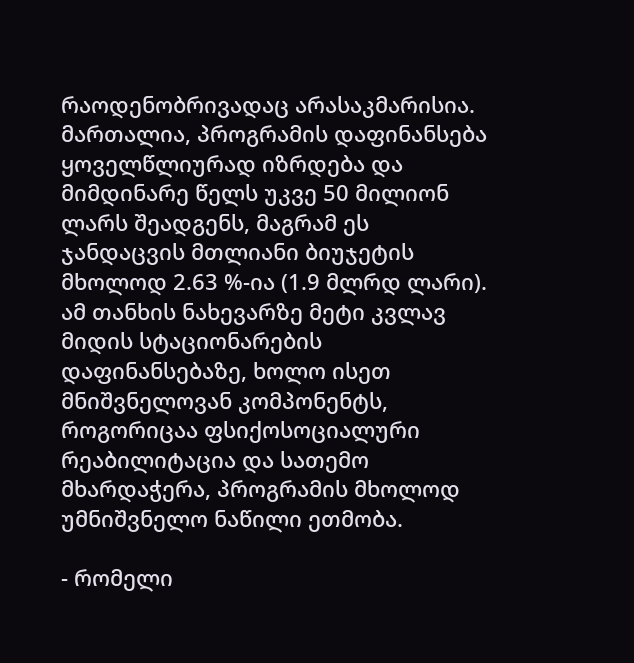რაოდენობრივადაც არასაკმარისია. მართალია, პროგრამის დაფინანსება ყოველწლიურად იზრდება და მიმდინარე წელს უკვე 50 მილიონ ლარს შეადგენს, მაგრამ ეს ჯანდაცვის მთლიანი ბიუჯეტის მხოლოდ 2.63 %-ია (1.9 მლრდ ლარი). ამ თანხის ნახევარზე მეტი კვლავ მიდის სტაციონარების დაფინანსებაზე, ხოლო ისეთ მნიშვნელოვან კომპონენტს, როგორიცაა ფსიქოსოციალური რეაბილიტაცია და სათემო მხარდაჭერა, პროგრამის მხოლოდ უმნიშვნელო ნაწილი ეთმობა.

- რომელი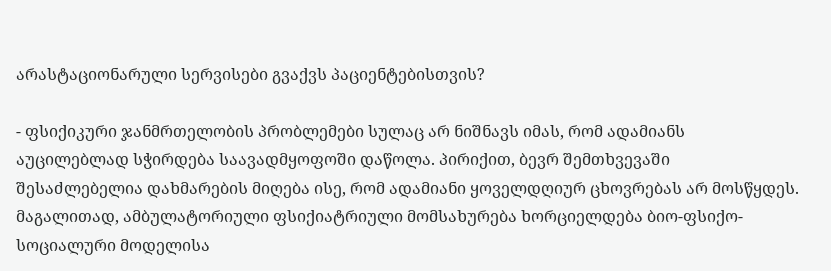არასტაციონარული სერვისები გვაქვს პაციენტებისთვის?

- ფსიქიკური ჯანმრთელობის პრობლემები სულაც არ ნიშნავს იმას, რომ ადამიანს აუცილებლად სჭირდება საავადმყოფოში დაწოლა. პირიქით, ბევრ შემთხვევაში შესაძლებელია დახმარების მიღება ისე, რომ ადამიანი ყოველდღიურ ცხოვრებას არ მოსწყდეს. მაგალითად, ამბულატორიული ფსიქიატრიული მომსახურება ხორციელდება ბიო-ფსიქო-სოციალური მოდელისა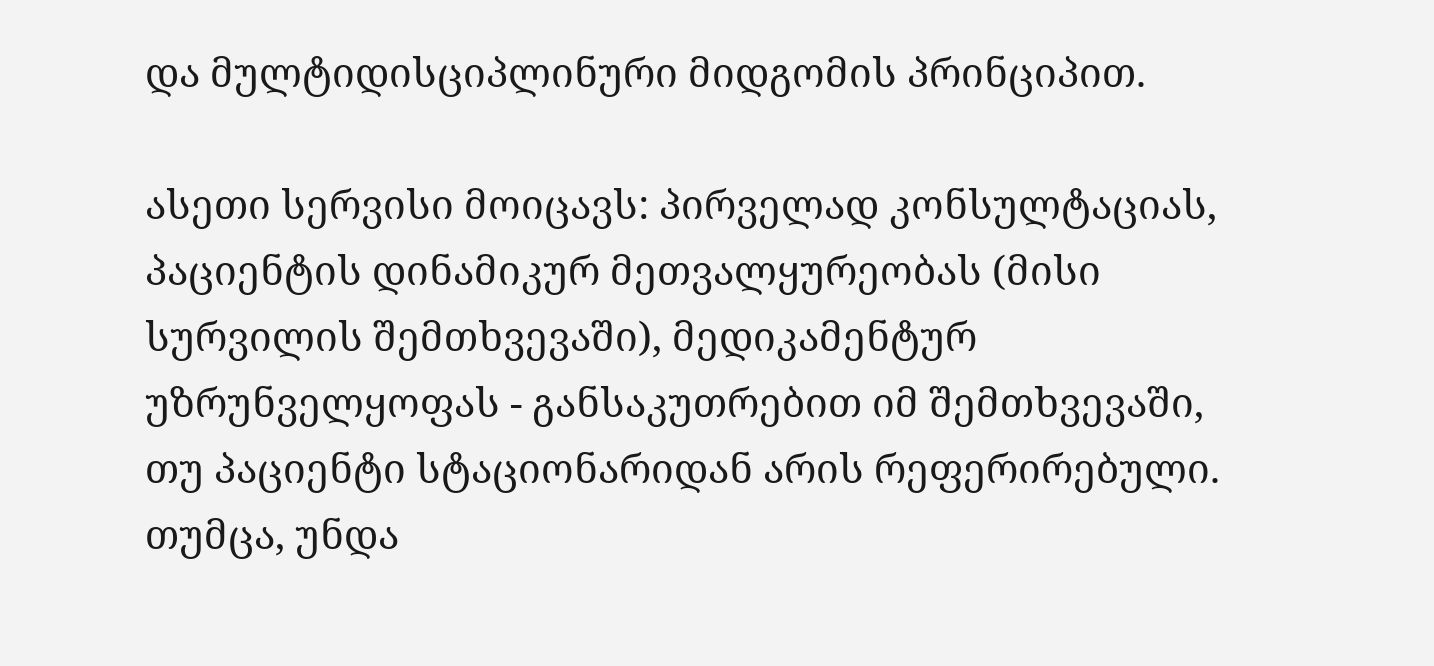და მულტიდისციპლინური მიდგომის პრინციპით.

ასეთი სერვისი მოიცავს: პირველად კონსულტაციას, პაციენტის დინამიკურ მეთვალყურეობას (მისი სურვილის შემთხვევაში), მედიკამენტურ უზრუნველყოფას - განსაკუთრებით იმ შემთხვევაში, თუ პაციენტი სტაციონარიდან არის რეფერირებული. თუმცა, უნდა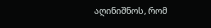აღინიშნოს, რომ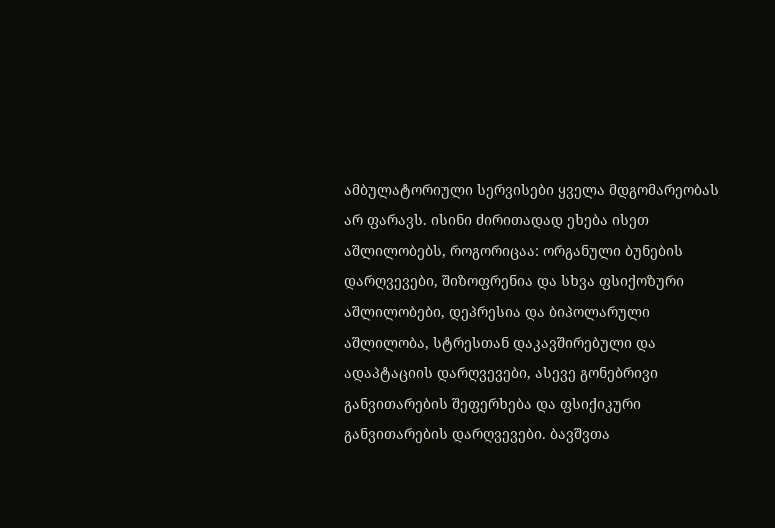ამბულატორიული სერვისები ყველა მდგომარეობას არ ფარავს. ისინი ძირითადად ეხება ისეთ აშლილობებს, როგორიცაა: ორგანული ბუნების დარღვევები, შიზოფრენია და სხვა ფსიქოზური აშლილობები, დეპრესია და ბიპოლარული აშლილობა, სტრესთან დაკავშირებული და ადაპტაციის დარღვევები, ასევე გონებრივი განვითარების შეფერხება და ფსიქიკური განვითარების დარღვევები. ბავშვთა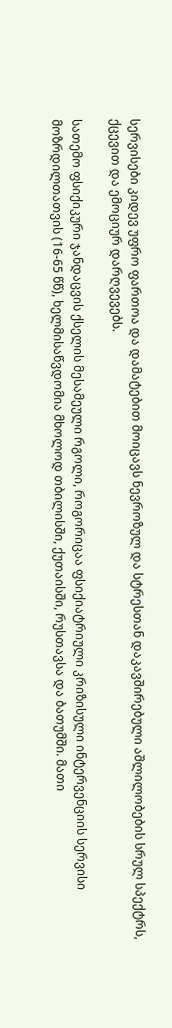სერვისები კიდევ უფრო ფართოა და დამატებით მოიცავს ნევროზულ და სტრესთან დაკავშირებული აშლილობების სრულ სპექტრს, ქცევით და ემოციურ დარღვევებს.

სათემო ფსიქიკური ჯანდაცვის ქსელის მესამეული რგოლი, როგორიცაა ფსიქიატრიული კრიზისული ინტერვენციის სერვისი მოზრდილთათვის (16-65 წწ), ხელმისაწვდომია მხოლოდ თბილისში, ქუთაისში, რუსთავსა და ბათუმში. მათი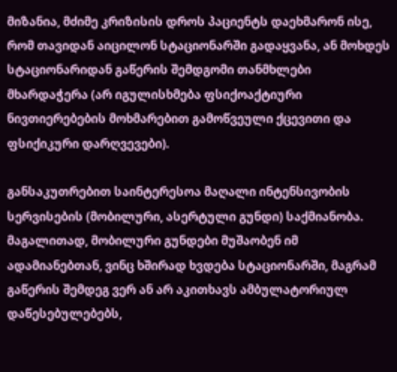მიზანია, მძიმე კრიზისის დროს პაციენტს დაეხმარონ ისე, რომ თავიდან აიცილონ სტაციონარში გადაყვანა, ან მოხდეს სტაციონარიდან გაწერის შემდგომი თანმხლები მხარდაჭერა (არ იგულისხმება ფსიქოაქტიური ნივთიერებების მოხმარებით გამოწვეული ქცევითი და ფსიქიკური დარღვევები).

განსაკუთრებით საინტერესოა მაღალი ინტენსივობის სერვისების (მობილური, ასერტული გუნდი) საქმიანობა. მაგალითად, მობილური გუნდები მუშაობენ იმ ადამიანებთან, ვინც ხშირად ხვდება სტაციონარში, მაგრამ გაწერის შემდეგ ვერ ან არ აკითხავს ამბულატორიულ დაწესებულებებს,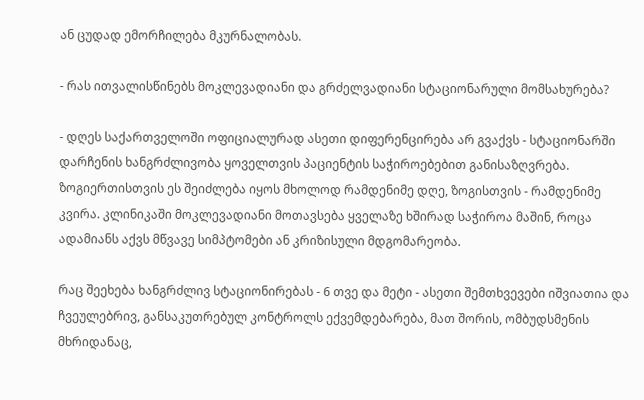ან ცუდად ემორჩილება მკურნალობას.

- რას ითვალისწინებს მოკლევადიანი და გრძელვადიანი სტაციონარული მომსახურება?

- დღეს საქართველოში ოფიციალურად ასეთი დიფერენცირება არ გვაქვს - სტაციონარში დარჩენის ხანგრძლივობა ყოველთვის პაციენტის საჭიროებებით განისაზღვრება. ზოგიერთისთვის ეს შეიძლება იყოს მხოლოდ რამდენიმე დღე, ზოგისთვის - რამდენიმე კვირა. კლინიკაში მოკლევადიანი მოთავსება ყველაზე ხშირად საჭიროა მაშინ, როცა ადამიანს აქვს მწვავე სიმპტომები ან კრიზისული მდგომარეობა.

რაც შეეხება ხანგრძლივ სტაციონირებას - 6 თვე და მეტი - ასეთი შემთხვევები იშვიათია და ჩვეულებრივ, განსაკუთრებულ კონტროლს ექვემდებარება, მათ შორის, ომბუდსმენის მხრიდანაც,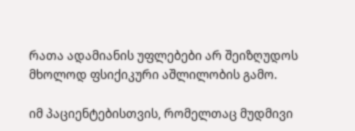რათა ადამიანის უფლებები არ შეიზღუდოს მხოლოდ ფსიქიკური აშლილობის გამო.

იმ პაციენტებისთვის, რომელთაც მუდმივი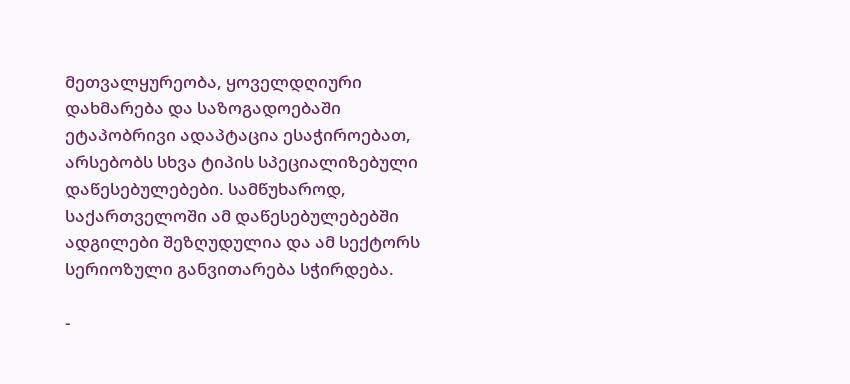მეთვალყურეობა, ყოველდღიური დახმარება და საზოგადოებაში ეტაპობრივი ადაპტაცია ესაჭიროებათ, არსებობს სხვა ტიპის სპეციალიზებული დაწესებულებები. სამწუხაროდ, საქართველოში ამ დაწესებულებებში ადგილები შეზღუდულია და ამ სექტორს სერიოზული განვითარება სჭირდება.

-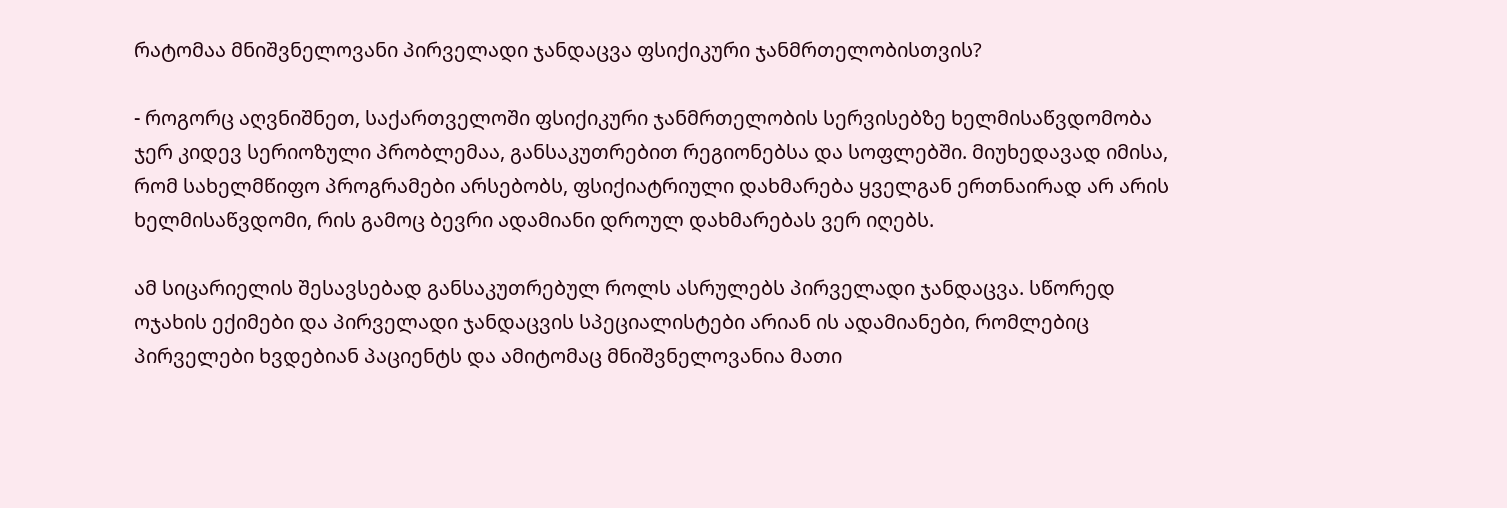რატომაა მნიშვნელოვანი პირველადი ჯანდაცვა ფსიქიკური ჯანმრთელობისთვის?

- როგორც აღვნიშნეთ, საქართველოში ფსიქიკური ჯანმრთელობის სერვისებზე ხელმისაწვდომობა ჯერ კიდევ სერიოზული პრობლემაა, განსაკუთრებით რეგიონებსა და სოფლებში. მიუხედავად იმისა, რომ სახელმწიფო პროგრამები არსებობს, ფსიქიატრიული დახმარება ყველგან ერთნაირად არ არის ხელმისაწვდომი, რის გამოც ბევრი ადამიანი დროულ დახმარებას ვერ იღებს.

ამ სიცარიელის შესავსებად განსაკუთრებულ როლს ასრულებს პირველადი ჯანდაცვა. სწორედ ოჯახის ექიმები და პირველადი ჯანდაცვის სპეციალისტები არიან ის ადამიანები, რომლებიც პირველები ხვდებიან პაციენტს და ამიტომაც მნიშვნელოვანია მათი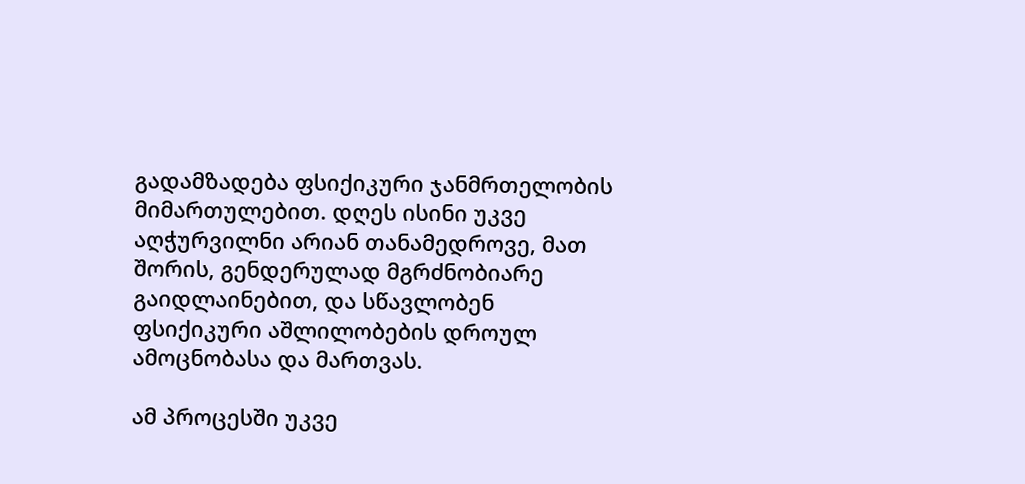გადამზადება ფსიქიკური ჯანმრთელობის მიმართულებით. დღეს ისინი უკვე აღჭურვილნი არიან თანამედროვე, მათ შორის, გენდერულად მგრძნობიარე გაიდლაინებით, და სწავლობენ ფსიქიკური აშლილობების დროულ ამოცნობასა და მართვას.

ამ პროცესში უკვე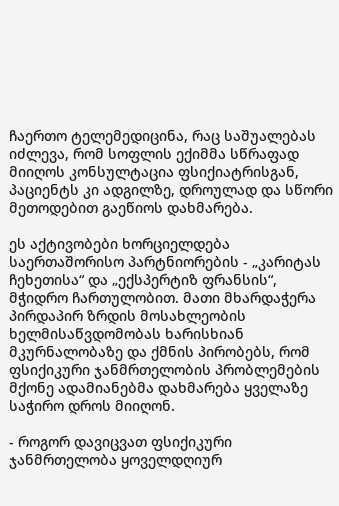ჩაერთო ტელემედიცინა, რაც საშუალებას იძლევა, რომ სოფლის ექიმმა სწრაფად მიიღოს კონსულტაცია ფსიქიატრისგან, პაციენტს კი ადგილზე, დროულად და სწორი მეთოდებით გაეწიოს დახმარება.

ეს აქტივობები ხორციელდება საერთაშორისო პარტნიორების - „კარიტას ჩეხეთისა“ და „ექსპერტიზ ფრანსის“, მჭიდრო ჩართულობით. მათი მხარდაჭერა პირდაპირ ზრდის მოსახლეობის ხელმისაწვდომობას ხარისხიან მკურნალობაზე და ქმნის პირობებს, რომ ფსიქიკური ჯანმრთელობის პრობლემების მქონე ადამიანებმა დახმარება ყველაზე საჭირო დროს მიიღონ.

- როგორ დავიცვათ ფსიქიკური ჯანმრთელობა ყოველდღიურ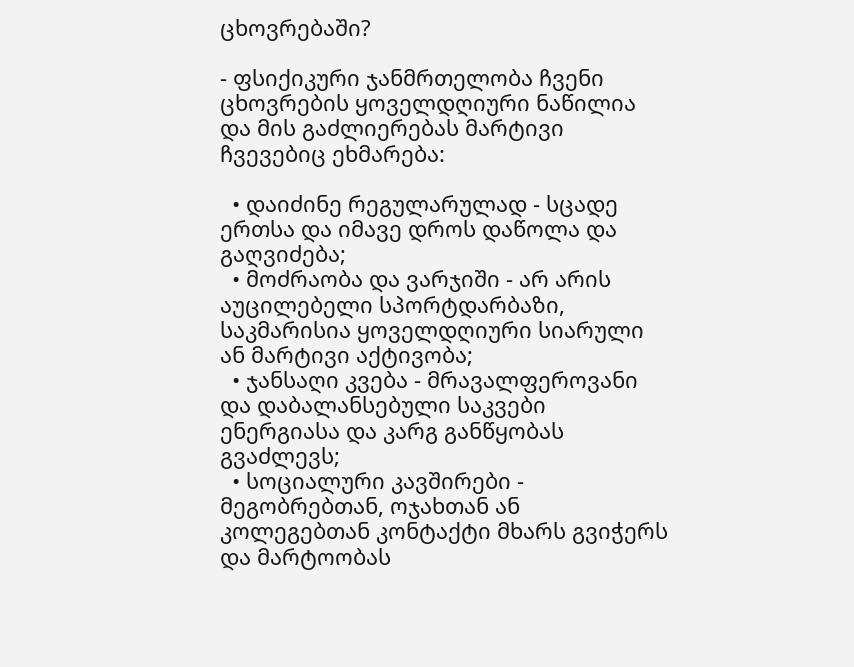ცხოვრებაში?

- ფსიქიკური ჯანმრთელობა ჩვენი ცხოვრების ყოველდღიური ნაწილია და მის გაძლიერებას მარტივი ჩვევებიც ეხმარება:

  • დაიძინე რეგულარულად - სცადე ერთსა და იმავე დროს დაწოლა და გაღვიძება;
  • მოძრაობა და ვარჯიში - არ არის აუცილებელი სპორტდარბაზი, საკმარისია ყოველდღიური სიარული ან მარტივი აქტივობა;
  • ჯანსაღი კვება - მრავალფეროვანი და დაბალანსებული საკვები ენერგიასა და კარგ განწყობას გვაძლევს;
  • სოციალური კავშირები - მეგობრებთან, ოჯახთან ან კოლეგებთან კონტაქტი მხარს გვიჭერს და მარტოობას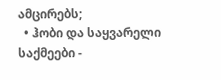ამცირებს;
  • ჰობი და საყვარელი საქმეები -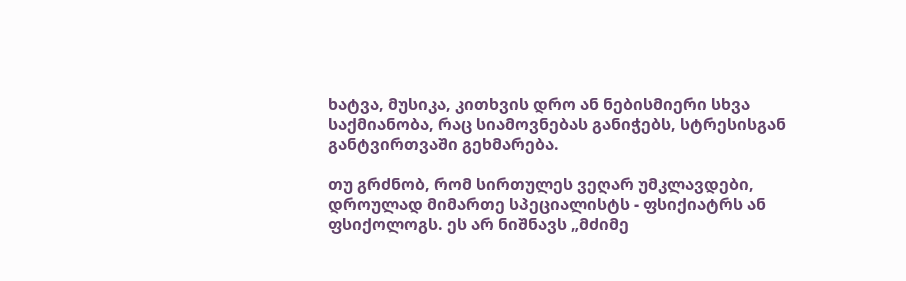ხატვა, მუსიკა, კითხვის დრო ან ნებისმიერი სხვა საქმიანობა, რაც სიამოვნებას განიჭებს, სტრესისგან განტვირთვაში გეხმარება.

თუ გრძნობ, რომ სირთულეს ვეღარ უმკლავდები, დროულად მიმართე სპეციალისტს - ფსიქიატრს ან ფსიქოლოგს. ეს არ ნიშნავს „მძიმე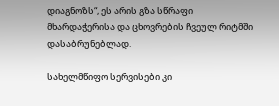დიაგნოზს“, ეს არის გზა სწრაფი მხარდაჭერისა და ცხოვრების ჩვეულ რიტმში დასაბრუნებლად.

სახელმწიფო სერვისები კი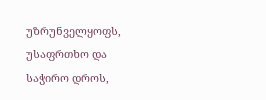უზრუნველყოფს, უსაფრთხო და საჭირო დროს,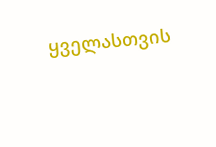ყველასთვის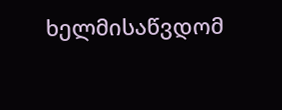ხელმისაწვდომ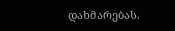დახმარებას.